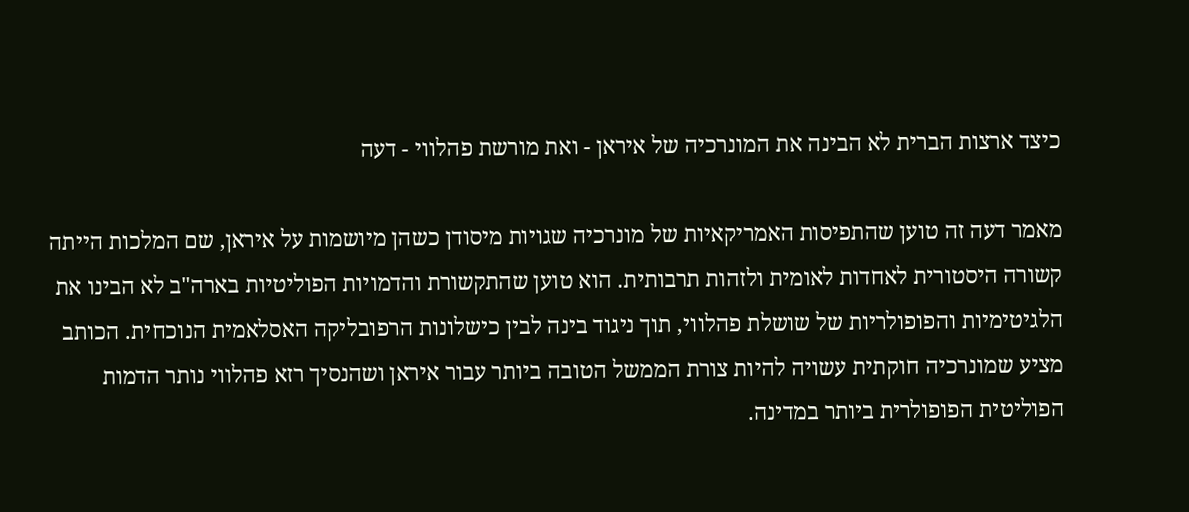כיצד ארצות הברית לא הבינה את המונרכיה של איראן - ואת מורשת פהלווי - דעה

מאמר דעה זה טוען שהתפיסות האמריקאיות של מונרכיה שגויות מיסודן כשהן מיושמות על איראן, שם המלכות הייתה קשורה היסטורית לאחדות לאומית ולזהות תרבותית. הוא טוען שהתקשורת והדמויות הפוליטיות בארה"ב לא הבינו את הלגיטימיות והפופולריות של שושלת פהלווי, תוך ניגוד בינה לבין כישלונות הרפובליקה האסלאמית הנוכחית. הכותב מציע שמונרכיה חוקתית עשויה להיות צורת הממשל הטובה ביותר עבור איראן ושהנסיך רזא פהלווי נותר הדמות הפוליטית הפופולרית ביותר במדינה.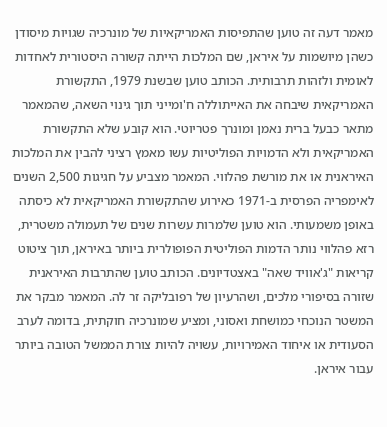מאמר דעה זה טוען שהתפיסות האמריקאיות של מונרכיה שגויות מיסודן כשהן מיושמות על איראן, שם המלכות הייתה קשורה היסטורית לאחדות לאומית ולזהות תרבותית. הכותב טוען שבשנת 1979, התקשורת האמריקאית שיבחה את האייתוללה ח'ומייני תוך גינוי השאה, שהמאמר מתאר כבעל ברית נאמן ומונרך פטריוטי. הוא קובע שלא התקשורת האמריקאית ולא הדמויות הפוליטיות עשו מאמץ רציני להבין את המלכות האיראנית או את מורשת פהלווי. המאמר מצביע על חגיגות 2,500 השנים לאימפריה הפרסית ב-1971 כאירוע שהתקשורת האמריקאית לא כיסתה באופן משמעותי. הוא טוען שלמרות עשרות שנים של תעמולה משטרית, רזא פהלווי נותר הדמות הפוליטית הפופולרית ביותר באיראן, תוך ציטוט קריאות "ג'אוויד שאה" באצטדיונים. הכותב טוען שהתרבות האיראנית שזורה בסיפורי מלכים, ושהרעיון של רפובליקה זר לה. המאמר מבקר את המשטר הנוכחי כמושחת ואסוני, ומציע שמונרכיה חוקתית, בדומה לערב הסעודית או איחוד האמירויות, עשויה להיות צורת הממשל הטובה ביותר עבור איראן.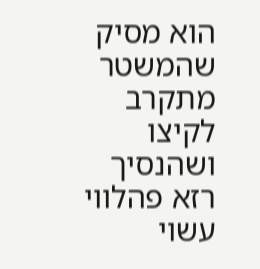הוא מסיק שהמשטר מתקרב לקיצו ושהנסיך רזא פהלווי עשוי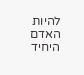להיות האדם היחיד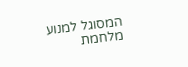המסוגל למנוע מלחמת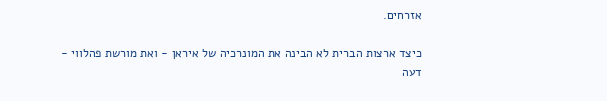אזרחים.

כיצד ארצות הברית לא הבינה את המונרכיה של איראן - ואת מורשת פהלווי - דעה